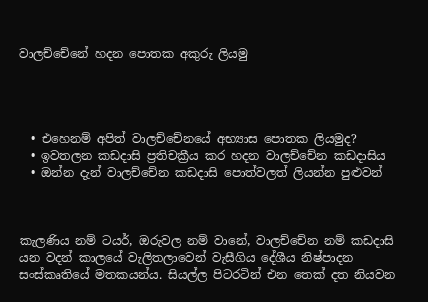වාලච්චේනේ හදන පොතක අකුරු ලියමු




  • එහෙනම් අපිත් වාලච්චේනයේ අභ්‍යාස පොතක ලියමුද?
  • ඉවතලන කඩදාසි ප්‍රතිචක්‍රීය කර හදන වාලච්චේන කඩදාසිය
  • ඔන්න දැන් වාලච්චේන කඩදාසි පොත්වලත් ලියන්න පුළුවන්



කැලණිය නම් ටයර්, ඔරුවල නම් වානේ, වාලච්චේන නම් කඩදාසි යන වදන් කාලයේ වැලිතලාවෙන් වැසීගිය දේශීය නිෂ්පාදන සංස්කෘතියේ මතකයන්ය. සියල්ල පිටරටින් එන තෙක් දත නියවන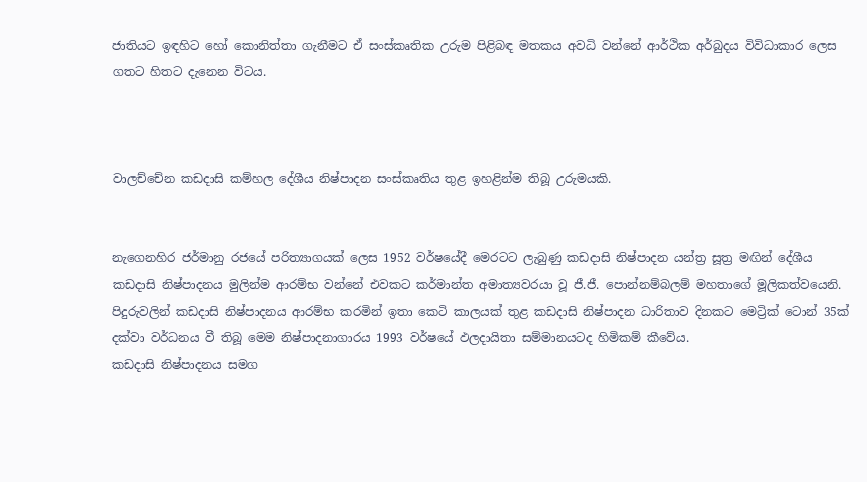ජාතියට ඉඳහිට හෝ කොනිත්තා ගැනීමට ඒ සංස්කෘතික උරුම පිළිබඳ මතකය අවධි වන්නේ ආර්ථික අර්බුදය විවිධාකාර ලෙස ගතට හිතට දැනෙන විටය.



වාලච්චේන කඩදාසි කම්හල දේශීය නිෂ්පාදන සංස්කෘතිය තුළ ඉහළින්ම තිබූ උරුමයකි.


නැගෙනහිර ජර්මානු රජයේ පරිත්‍යාගයක් ලෙස 1952 වර්ෂයේදී මෙරටට ලැබුණු කඩදාසි නිෂ්පාදන යන්ත්‍ර සූත්‍ර මඟින් දේශීය කඩදාසි නිෂ්පාදනය මුලින්ම ආරම්භ වන්නේ එවකට කර්මාන්ත අමාත්‍යවරයා වූ ජී.ජී. පොන්නම්බලම් මහතාගේ මූලිකත්වයෙනි. පිදුරුවලින් කඩදාසි නිෂ්පාදනය ආරම්භ කරමින් ඉතා කෙටි කාලයක් තුළ කඩදාසි නිෂ්පාදන ධාරිතාව දිනකට මෙට්‍රික් ටොන් 35ක් දක්වා වර්ධනය වී තිබූ මෙම නිෂ්පාදනාගාරය 1993 වර්ෂයේ ඵලදායිතා සම්මානයටද හිමිකම් කීවේය.
කඩදාසි නිෂ්පාදනය සමග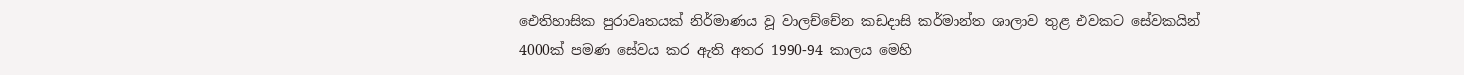ඓතිහාසික පුරාවෘතයක් නිර්මාණය වූ වාලච්චේන කඩදාසි කර්මාන්ත ශාලාව තුළ එවකට සේවකයින් 4000ක් පමණ සේවය කර ඇති අතර 1990-94 කාලය මෙහි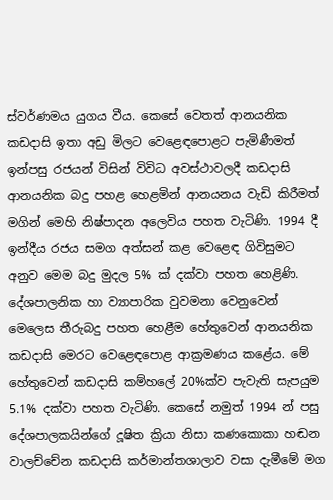ස්වර්ණමය යුගය වීය. කෙසේ වෙතත් ආනයනික කඩදාසි ඉතා අඩු මිලට වෙළෙඳපොළට පැමිණීමත් ඉන්පසු රජයන් විසින් විවිධ අවස්ථාවලදී කඩදාසි ආනයනික බදු පහළ හෙළමින් ආනයනය වැඩි කිරීමත් මගින් මෙහි නිෂ්පාදන අලෙවිය පහත වැටිණි. 1994 දී ඉන්දීය රජය සමග අත්සන් කළ වෙළෙඳ ගිවිසුමට අනුව මෙම බදු මුදල 5% ක් දක්වා පහත හෙළිණි. දේශපාලනික හා ව්‍යාපාරික වුවමනා වෙනුවෙන් මෙලෙස තීරුබදු පහත හෙළීම හේතුවෙන් ආනයනික කඩදාසි මෙරට වෙළෙඳපොළ ආක්‍රමණය කළේය. මේ හේතුවෙන් කඩදාසි කම්හලේ 20%ක්ව පැවැති සැපයුම 5.1% දක්වා පහත වැටිණි. කෙසේ නමුත් 1994 න් පසු දේශපාලකයින්ගේ දූෂිත ක්‍රියා නිසා කණකොකා හඬන වාලච්චේන කඩදාසි කර්මාන්තශාලාව වසා දැමීමේ මග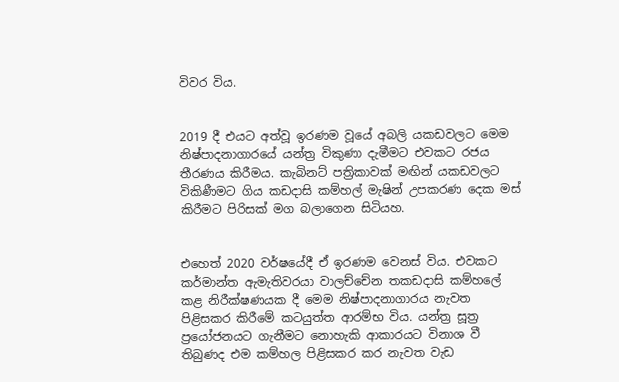විවර විය.


2019 දී එයට අත්වූ ඉරණම වූයේ අබලි යකඩවලට මෙම නිෂ්පාදනාගාරයේ යන්ත්‍ර විකුණා දැමීමට එවකට රජය තීරණය කිරීමය. කැබිනට් පත්‍රිකාවක් මඟින් යකඩවලට විකිණීමට ගිය කඩදාසි කම්හල් මැෂින් උපකරණ දෙක මස් කිරීමට පිරිසක් මග බලාගෙන සිටියහ.


එහෙත් 2020 වර්ෂයේදී ඒ ඉරණම වෙනස් විය. එවකට කර්මාන්ත ඇමැතිවරයා වාලච්චේන තකඩදාසි කම්හලේ කළ නිරීක්ෂණයක දී මෙම නිෂ්පාදනාගාරය නැවත පිළිසකර කිරීමේ කටයුත්ත ආරම්භ විය. යන්ත්‍ර සූත්‍ර ප්‍රයෝජනයට ගැනීමට නොහැකි ආකාරයට විනාශ වී තිබුණද එම කම්හල පිළිසකර කර නැවත වැඩ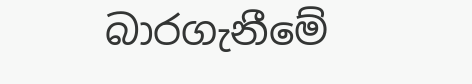බාරගැනීමේ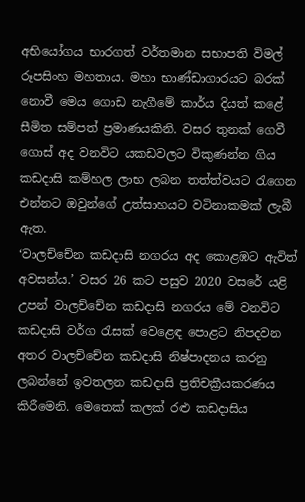අභියෝගය භාරගත් වර්තමාන සභාපති විමල් රූපසිංහ මහතාය. මහා භාණ්ඩාගාරයට බරක් නොවී මෙය ගොඩ නැගීමේ කාර්ය දියත් කළේ සීමිත සම්පත් ප්‍රමාණයකිනි. වසර තුනක් ගෙවී ගොස් අද වනවිට යකඩවලට විකුණන්න ගිය කඩදාසි කම්හල ලාභ ලබන තත්ත්වයට රැගෙන එන්නට ඔවුන්ගේ උත්සාහයට වටිනාකමක් ලැබී ඇත.
‘වාලච්චේන කඩදාසි නගරය අද කොළඹට ඇවිත් අවසන්ය.’ වසර 26 කට පසුව 2020 වසරේ යළි උපන් වාලච්චේන කඩදාසි නගරය මේ වනවිට කඩදාසි වර්ග රැසක් වෙළෙඳ පොළට නිපදවන අතර වාලච්චේන කඩදාසි නිෂ්පාදනය කරනු ලබන්නේ ඉවතලන කඩදාසි ප්‍රතිචක්‍රීයකරණය කිරීමෙනි. මෙතෙක් කලක් රළු කඩදාසිය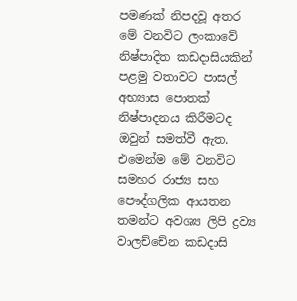පමණක් නිපදවූ අතර මේ වනවිට ලංකාවේ නිෂ්පාදිත කඩදාසියකින් පළමු වතාවට පාසල් අභ්‍යාස පොතක් නිෂ්පාදනය කිරීමටද ඔවුන් සමත්වී ඇත. එමෙන්ම මේ වනවිට සමහර රාජ්‍ය සහ පෞද්ගලික ආයතන තමන්ට අවශ්‍ය ලිපි ද්‍රව්‍ය වාලච්චේන කඩදාසි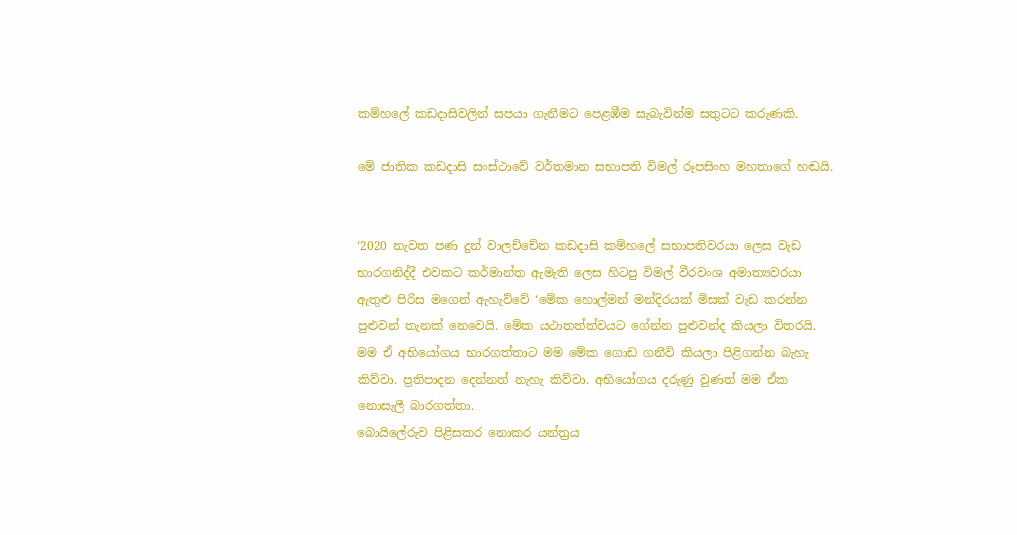කම්හලේ කඩදාසිවලින් සපයා ගැනීමට පෙළඹීම සැබැවින්ම සතුටට කරුණකි.

මේ ජාතික කඩදාසි සංස්ථාවේ වර්තමාන සභාපති විමල් රූපසිංහ මහතාගේ හඬයි.


‘2020 නැවත පණ දුන් වාලච්චේන කඩදාසි කම්හලේ සභාපතිවරයා ලෙස වැඩ භාරගනිද්දී එවකට කර්මාන්ත ඇමැති ලෙස හිටපු විමල් වීරවංශ අමාත්‍යවරයා ඇතුළු පිරිස මගෙන් ඇහැව්වේ ‘මේක හොල්මන් මන්දිරයක් මිසක් වැඩ කරන්න පුළුවන් තැනක් නෙවෙයි. මේක යථාතත්ත්වයට ගේන්න පුළුවන්ද කියලා විතරයි. මම ඒ අභියෝගය භාරගත්තාට මම මේක ගොඩ ගනීවි කියලා පිළිගන්න බැහැ කිව්වා. ප්‍රතිපාදන දෙන්නත් නැහැ කිව්වා. අභියෝගය දරුණු වුණත් මම ඒක නොසැලී බාරගත්තා.
බොයිලේරුව පිළිසකර නොකර යන්ත්‍රය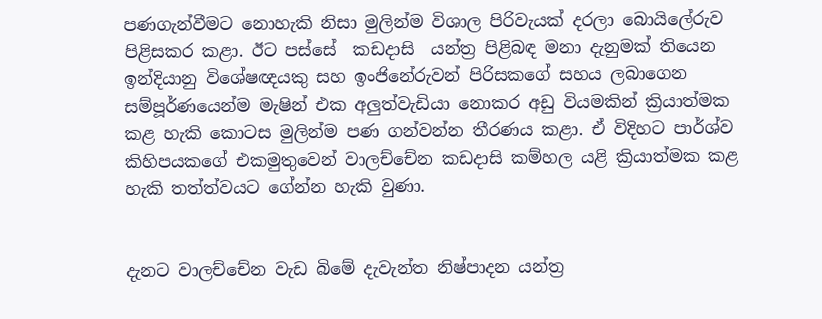පණගැන්වීමට නොහැකි නිසා මුලින්ම විශාල පිරිවැයක් දරලා බොයිලේරුව පිළිසකර කළා. ඊට පස්සේ  කඩදාසි  යන්ත්‍ර පිළිබඳ මනා දැනුමක් තියෙන ඉන්දියානු විශේෂඥයකු සහ ඉංජිනේරුවන් පිරිසකගේ සහය ලබාගෙන සම්පූර්ණයෙන්ම මැෂින් එක අලුත්වැඩියා නොකර අඩු වියමකින් ක්‍රියාත්මක කළ හැකි කොටස මුලින්ම පණ ගන්වන්න තීරණය කළා. ඒ විදිහට පාර්ශ්ව කිහිපයකගේ එකමුතුවෙන් වාලච්චේන කඩදාසි කම්හල යළි ක්‍රියාත්මක කළ හැකි තත්ත්වයට ගේන්න හැකි වුණා.


දැනට වාලච්චේන වැඩ බිමේ දැවැන්ත නිෂ්පාදන යන්ත්‍ර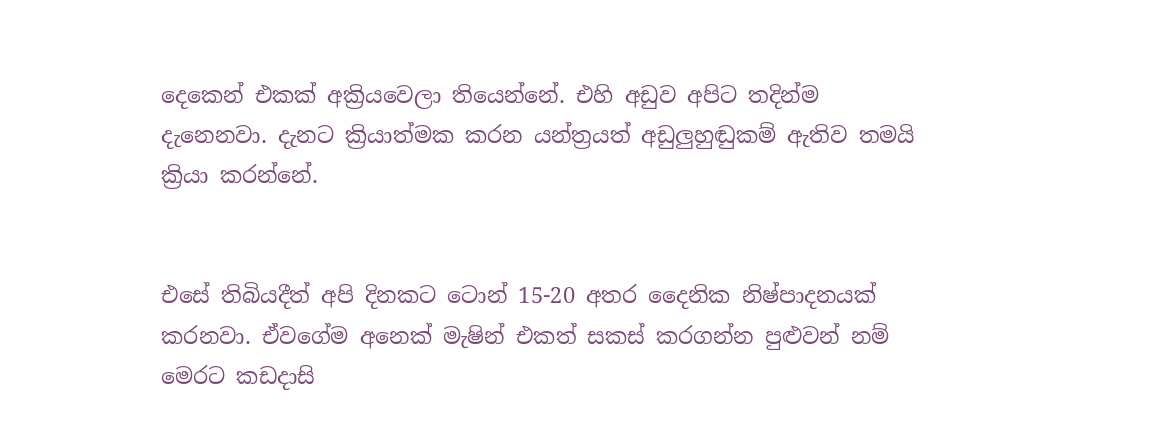දෙකෙන් එකක් අක්‍රියවෙලා තියෙන්නේ. එහි අඩුව අපිට තදින්ම දැනෙනවා. දැනට ක්‍රියාත්මක කරන යන්ත්‍රයත් අඩුලුහුඬුකම් ඇතිව තමයි ක්‍රියා කරන්නේ.


එසේ තිබියදීත් අපි දිනකට ටොන් 15-20 අතර දෛනික නිෂ්පාදනයක් කරනවා. ඒවගේම අනෙක් මැෂින් එකත් සකස් කරගන්න පුළුවන් නම් මෙරට කඩදාසි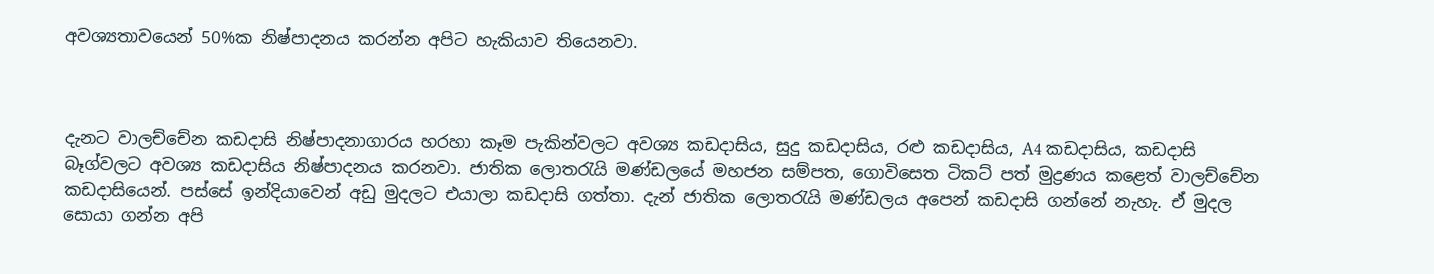අවශ්‍යතාවයෙන් 50%ක නිෂ්පාදනය කරන්න අපිට හැකියාව තියෙනවා.



දැනට වාලච්චේන කඩදාසි නිෂ්පාදනාගාරය හරහා කෑම පැකින්වලට අවශ්‍ය කඩදාසිය, සුදු කඩදාසිය, රළු කඩදාසිය, A4 කඩදාසිය, කඩදාසි බෑග්වලට අවශ්‍ය කඩදාසිය නිෂ්පාදනය කරනවා. ජාතික ලොතරැයි මණ්ඩලයේ මහජන සම්පත, ගොවිසෙත ටිකට් පත් මුද්‍රණය කළෙත් වාලච්චේන කඩදාසියෙන්. පස්සේ ඉන්දියාවෙන් අඩු මුදලට එයාලා කඩදාසි ගත්තා. දැන් ජාතික ලොතරැයි මණ්ඩලය අපෙන් කඩදාසි ගන්නේ නැහැ. ඒ මුදල සොයා ගන්න අපි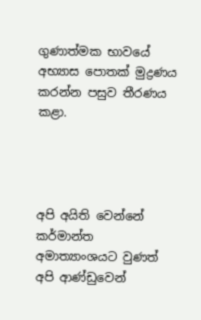ගුණාත්මක භාවයේ අභ්‍යාස පොතක් මුද්‍රණය කරන්න පසුව තීරණය කළා.




අපි අයිති වෙන්නේ කර්මාන්ත අමාත්‍යාංශයට වුණත් අපි ආණ්ඩුවෙන්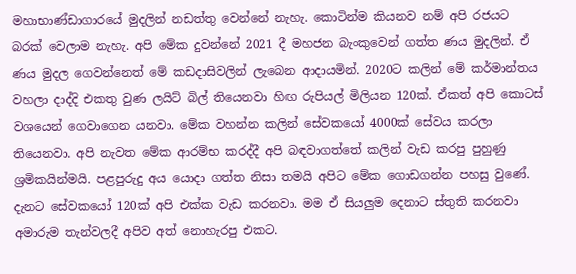මහාභාණ්ඩාගාරයේ මුදලින් නඩත්තු වෙන්නේ නැහැ. කොටින්ම කියනව නම් අපි රජයට බරක් වෙලාම නැහැ. අපි මේක දුවන්නේ 2021 දී මහජන බැංකුවෙන් ගත්ත ණය මුදලින්. ඒ ණය මුදල ගෙවන්නෙත් මේ කඩදාසිවලින් ලැබෙන ආදායමින්. 2020ට කලින් මේ කර්මාන්තය වහලා දාද්දි එකතු වුණ ලයිට් බිල් තියෙනවා හිඟ රුපියල් මිලියන 120ක්. ඒකත් අපි කොටස් වශයෙන් ගෙවාගෙන යනවා. මේක වහන්න කලින් සේවකයෝ 4000ක් සේවය කරලා තියෙනවා. අපි නැවත මේක ආරම්භ කරද්දී අපි බඳවාගත්තේ කලින් වැඩ කරපු පුහුණු ශ්‍රමිකයින්මයි. පළපුරුදු අය යොදා ගත්ත නිසා තමයි අපිට මේක ගොඩගන්න පහසු වුණේ. දැනට සේවකයෝ 120ක් අපි එක්ක වැඩ කරනවා. මම ඒ සියලුම දෙනාට ස්තුති කරනවා අමාරුම තැන්වලදී අපිව අත් නොහැරපු එකට.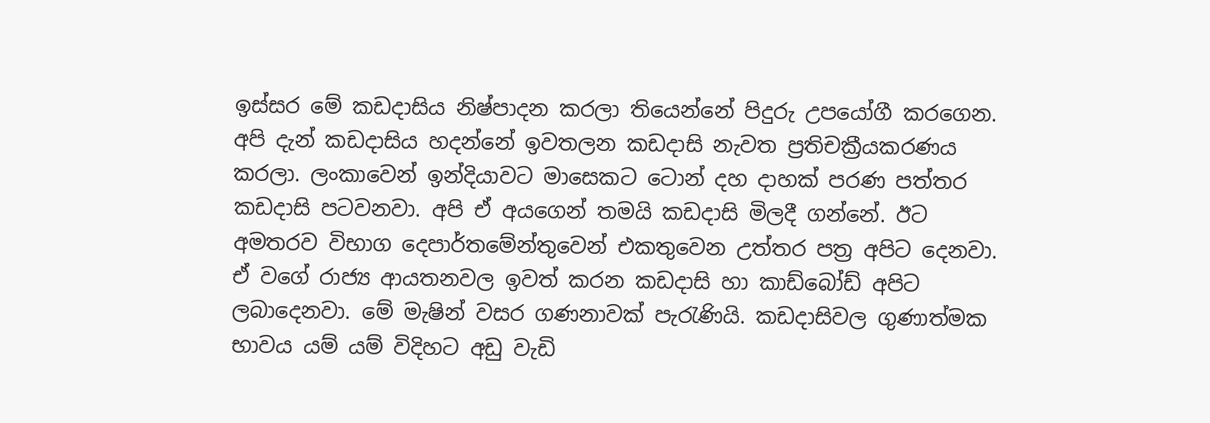ඉස්සර මේ කඩදාසිය නිෂ්පාදන කරලා තියෙන්නේ පිදුරු උපයෝගී කරගෙන. අපි දැන් කඩදාසිය හදන්නේ ඉවතලන කඩදාසි නැවත ප්‍රතිචක්‍රීයකරණය කරලා. ලංකාවෙන් ඉන්දියාවට මාසෙකට ටොන් දහ දාහක් පරණ පත්තර කඩදාසි පටවනවා. අපි ඒ අයගෙන් තමයි කඩදාසි මිලදී ගන්නේ. ඊට අමතරව විභාග දෙපාර්තමේන්තුවෙන් එකතුවෙන උත්තර පත්‍ර අපිට දෙනවා. ඒ වගේ රාජ්‍ය ආයතනවල ඉවත් කරන කඩදාසි හා කාඩ්බෝඩ් අපිට ලබාදෙනවා. මේ මැෂින් වසර ගණනාවක් පැරැණියි. කඩදාසිවල ගුණාත්මක භාවය යම් යම් විදිහට අඩු වැඩි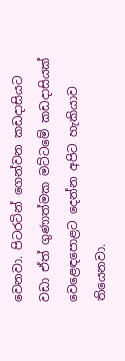වෙනවා. පිටරටින් ගෙන්වන කඩදාසියට වඩා ඒත් ගුණාත්මක මට්ටමේ කඩදාසියක් වෙළෙඳපොළට දෙන්න අපිට හැකියාව තියෙනවා.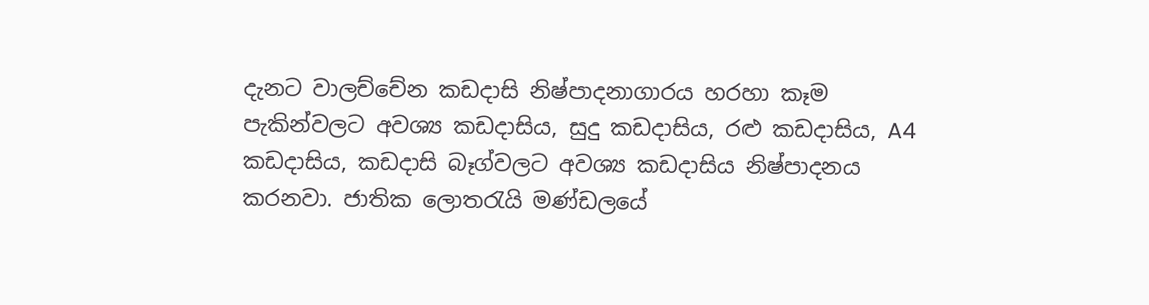දැනට වාලච්චේන කඩදාසි නිෂ්පාදනාගාරය හරහා කෑම පැකින්වලට අවශ්‍ය කඩදාසිය, සුදු කඩදාසිය, රළු කඩදාසිය, A4 කඩදාසිය, කඩදාසි බෑග්වලට අවශ්‍ය කඩදාසිය නිෂ්පාදනය කරනවා. ජාතික ලොතරැයි මණ්ඩලයේ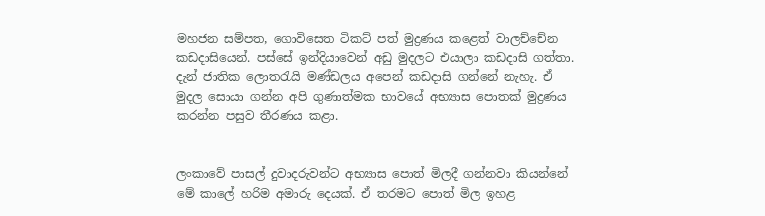මහජන සම්පත, ගොවිසෙත ටිකට් පත් මුද්‍රණය කළෙත් වාලච්චේන කඩදාසියෙන්. පස්සේ ඉන්දියාවෙන් අඩු මුදලට එයාලා කඩදාසි ගත්තා. දැන් ජාතික ලොතරැයි මණ්ඩලය අපෙන් කඩදාසි ගන්නේ නැහැ. ඒ මුදල සොයා ගන්න අපි ගුණාත්මක භාවයේ අභ්‍යාස පොතක් මුද්‍රණය කරන්න පසුව තීරණය කළා.


ලංකාවේ පාසල් දුවාදරුවන්ට අභ්‍යාස පොත් මිලදී ගන්නවා කියන්නේ මේ කාලේ හරිම අමාරු දෙයක්. ඒ තරමට පොත් මිල ඉහළ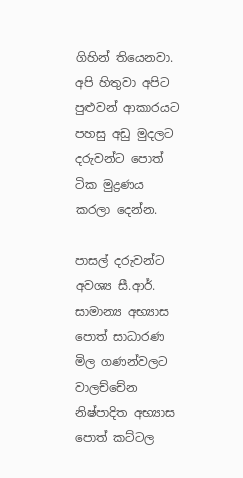ගිහින් තියෙනවා. අපි හිතුවා අපිට පුළුවන් ආකාරයට පහසු අඩු මුදලට දරුවන්ට පොත් ටික මුද්‍රණය කරලා දෙන්න.

පාසල් දරුවන්ට අවශ්‍ය සී.ආර්. සාමාන්‍ය අභ්‍යාස පොත් සාධාරණ මිල ගණන්වලට වාලච්චේන නිෂ්පාදිත අභ්‍යාස පොත් කට්ටල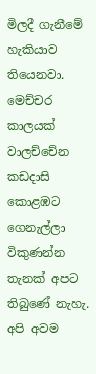මිලදී ගැනීමේ හැකියාව තියෙනවා. මෙච්චර කාලයක් වාලච්චේන කඩදාසි කොළඹට ගෙනැල්ලා විකුණන්න තැනක් අපට තිබුණේ නැහැ. අපි අවම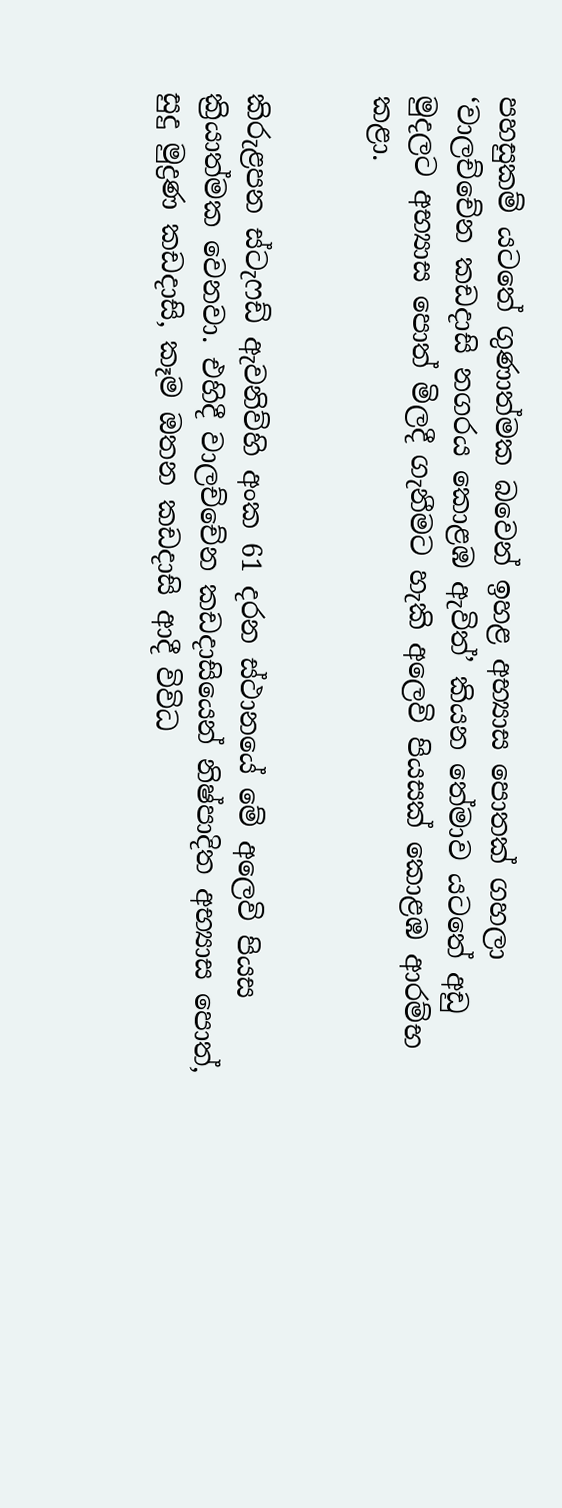පහසුකම් යටතේ ගුණාත්මක බවෙන් ඉහළ අභ්‍යාස පොතක් ගහලා ‘වාලච්චේන කඩදාසි නගරය කොළඹ ඇවිත්’ කියන තේමාව යටතේ අඩු මුදලට අභ්‍යාස පොත් මිලදී ගැනීමට හැකි අලෙවි පියසක් කොළඹ ආරම්භ කළා.


කිරුළපන ස්ටැෆඩ් ඇවනිව්හි අංක 61 දරන ස්ථානයේ මේ අලෙවි පියස ක්‍රියාත්මක වෙනවා. එහිදී වාලච්චේන කඩදාසියෙන් නිෂ්පාදිත අභ්‍යාස පොත්, සුදු මුද්‍රණ කඩදාසි, කෑම ඔතන කඩදාසි ආදී විවිධ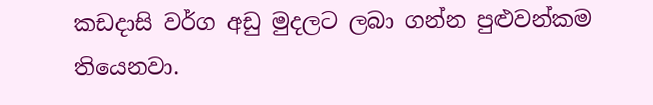කඩදාසි වර්ග අඩු මුදලට ලබා ගන්න පුළුවන්කම තියෙනවා.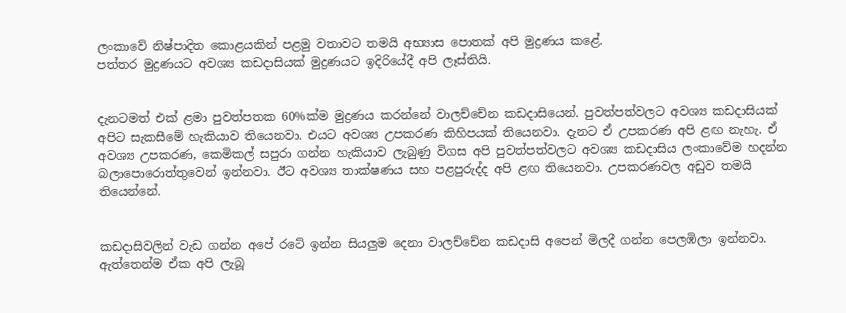ලංකාවේ නිෂ්පාදිත කොළයකින් පළමු වතාවට තමයි අභ්‍යාස පොතක් අපි මුද්‍රණය කළේ.
පත්තර මුද්‍රණයට අවශ්‍ය කඩදාසියක් මුද්‍රණයට ඉදිරියේදී අපි ලෑස්තියි.


දැනටමත් එක් ළමා පුවත්පතක 60%ක්ම මුද්‍රණය කරන්නේ වාලච්චේන කඩදාසියෙන්. පුවත්පත්වලට අවශ්‍ය කඩදාසියක් අපිට සැකසීමේ හැකියාව තියෙනවා. එයට අවශ්‍ය උපකරණ කිහිපයක් තියෙනවා. දැනට ඒ උපකරණ අපි ළඟ නැහැ. ඒ අවශ්‍ය උපකරණ, කෙමිකල් සපුරා ගන්න හැකියාව ලැබුණු විගස අපි පුවත්පත්වලට අවශ්‍ය කඩදාසිය ලංකාවේම හදන්න බලාපොරොත්තුවෙන් ඉන්නවා. ඊට අවශ්‍ය තාක්ෂණය සහ පළපුරුද්ද අපි ළඟ තියෙනවා. උපකරණවල අඩුව තමයි තියෙන්නේ.


කඩදාසිවලින් වැඩ ගන්න අපේ රටේ ඉන්න සියලුම දෙනා වාලච්චේන කඩදාසි අපෙන් මිලදී ගන්න පෙලඹිලා ඉන්නවා. ඇත්තෙන්ම ඒක අපි ලැබූ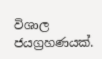විශාල ජයග්‍රහණයක්.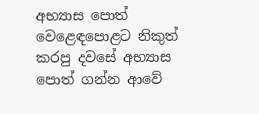අභ්‍යාස පොත් වෙළෙඳපොළට නිකුත් කරපු දවසේ අභ්‍යාස පොත් ගන්න ආවේ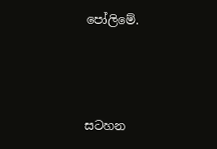පෝලිමේ.



සටහන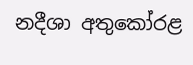නදීශා අතුකෝරළ